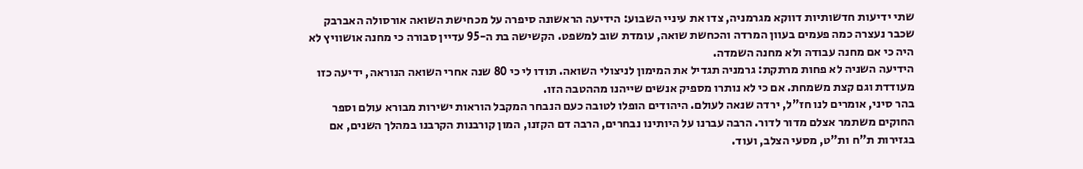שתי ידיעות חדשותיות דווקא מגרמניה, צדו את עיניי השבוע: הידיעה הראשונה סיפרה על מכחישת השואה אורסולה האברבק שכבר נעצרה כמה פעמים בעוון המרדה והכחשת שואה, עומדת שוב למשפט. הקשישה בת ה-95 עדיין סבורה כי מחנה אושוויץ לא היה כי אם מחנה עבודה ולא מחנה השמדה.
הידיעה השניה לא פחות מרתקת: גרמניה תגדיל את המימון לניצולי השואה. תודו לי כי 80 שנה אחרי השואה הנוראה, ידיעה כזו מעודדת וגם קצת משמחת. אם כי לא נותרו מספיק אנשים שייהנו מההטבה הזו.
בהר סיני, אומרים לנו חז"ל, ירדה שנאה לעולם. היהודים הופלו לטובה כעם הנבחר המקבל הוראות ישירות מבורא עולם וספר החוקים משתמר אצלם מדור לדור. הרבה עברנו על היותינו נבחרים, הרבה דם הקזנו, המון קורבנות הקרבנו במהלך השנים, אם בגזירות ת"ח ות"ט, מסעי הצלב, ועוד.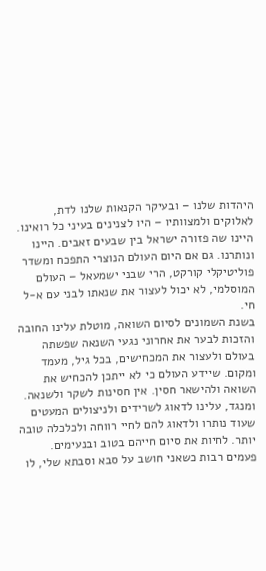היהדות שלנו – ובעיקר הקנאות שלנו לדת, לאלוקים ולמצוותיו – היו לצנינים בעיני כל רואינו. היינו שה פזורה ישראל בין שבעים זאבים. היינו ונותרנו. גם אם היום העולם הנוצרי התפכח ומשדר פוליטיקלי קורקט, הרי שבני ישמעאל – העולם המוסלמי, לא יכול לעצור את שנאתו לבני עם א-ל חי.
בשנת השמונים לסיום השואה, מוטלת עלינו החובה והזכות לבער את אחרוני נגעי השנאה שפשתה בעולם ולעצור את המכחישים, בכל גיל, מעמד ומקום. שיידע העולם כי לא ייתכן להכחיש את השואה ולהישאר חסין. אין חסינות לשקר ולשנאה.
ומנגד, עלינו לדאוג לשרידים ולניצולים המעטים שעוד נותרו ולדאוג להם לחיי רווחה ולכלכלה טובה יותר. לחיות את סיום חייהם בטוב ובנעימים. פעמים רבות כשאני חושב על סבא וסבתא שלי, לו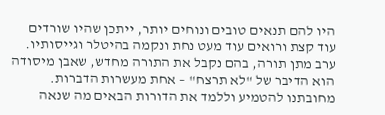היו להם תנאים טובים ונוחים יותר, ייתכן שהיו שורדים עוד קצת ורואים עוד מעט נחת ונקמה בהיטלר וגייסותיו.
ערב מתן תורה, בהם נקבל את התורה מחדש, שאבן מיסודה הוא הדיבר של "לא תרצח" – אחת מעשרות הדברות. מחובתנו להטמיע וללמד את הדורות הבאים מה שנאה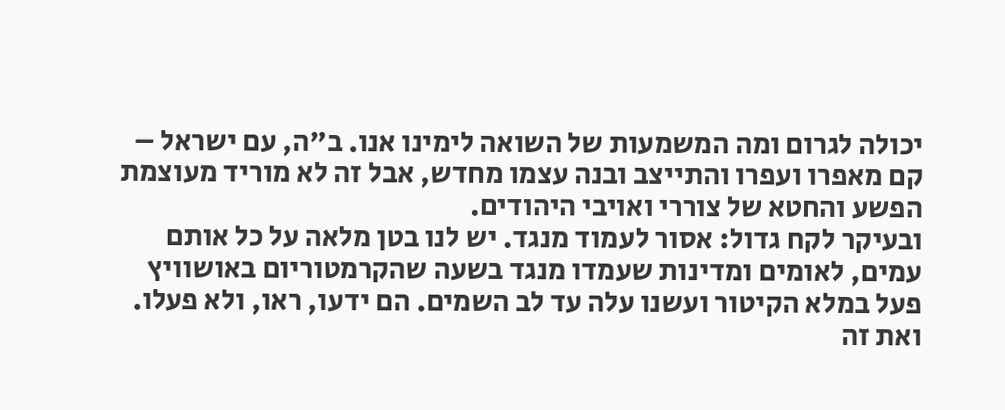יכולה לגרום ומה המשמעות של השואה לימינו אנו. ב"ה, עם ישראל – קם מאפרו ועפרו והתייצב ובנה עצמו מחדש, אבל זה לא מוריד מעוצמת הפשע והחטא של צוררי ואויבי היהודים.
ובעיקר לקח גדול: אסור לעמוד מנגד. יש לנו בטן מלאה על כל אותם עמים, לאומים ומדינות שעמדו מנגד בשעה שהקרמטוריום באושוויץ פעל במלא הקיטור ועשנו עלה עד לב השמים. הם ידעו, ראו, ולא פעלו.
ואת זה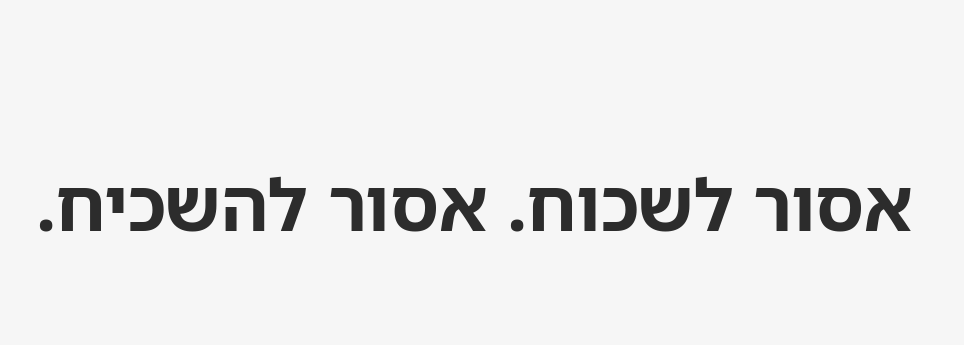אסור לשכוח. אסור להשכיח.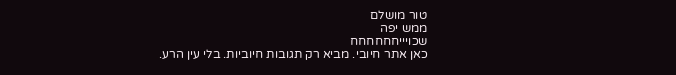טור מושלם
ממש יפה
שכויייחחחחחח
כאן אתר חיובי. מביא רק תגובות חיוביות. בלי עין הרע.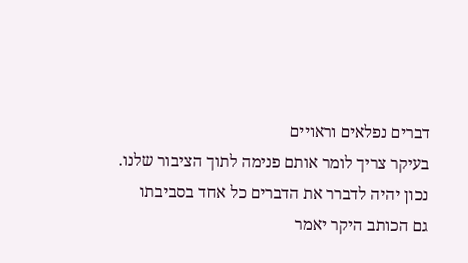דברים נפלאים וראויים
בעיקר צריך לומר אותם פנימה לתוך הציבור שלנו.
נכון יהיה לדברר את הדברים כל אחד בסביבתו
גם הכותב היקר יאמר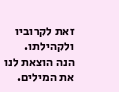זאת לקרוביו ולקהילתו.
הנה הוצאת לנו את המילים.